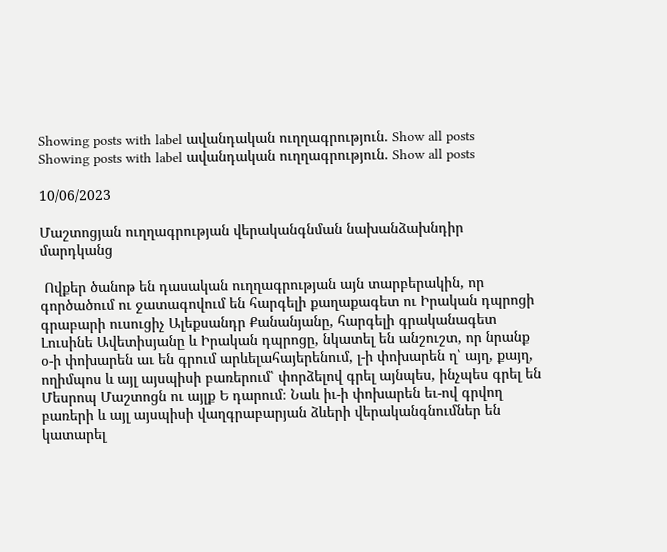Showing posts with label ավանդական ուղղագրություն. Show all posts
Showing posts with label ավանդական ուղղագրություն. Show all posts

10/06/2023

Մաշտոցյան ուղղագրության վերականգնման նախանձախնդիր մարդկանց

 Ովքեր ծանոթ են դասական ուղղագրության այն տարբերակին, որ գործածում ու ջատագովում են հարգելի քաղաքագետ ու Իրական դպրոցի գրաբարի ուսուցիչ Ալեքսանդր Քանանյանը, հարգելի գրականագետ Լուսինե Ավետիսյանը և Իրական դպրոցը, նկատել են անշուշտ, որ նրանք օ-ի փոխարեն աւ են գրում արևելահայերենում, լ-ի փոխարեն ղ՝ այղ, քայղ, ողիմպոս և այլ այսպիսի բառերում՝ փորձելով գրել այնպես, ինչպես գրել են Մեսրոպ Մաշտոցն ու այլք Ե դարում։ Նաև իւ-ի փոխարեն եւ-ով գրվող բառերի և այլ այսպիսի վաղգրաբարյան ձևերի վերականգնումներ են կատարել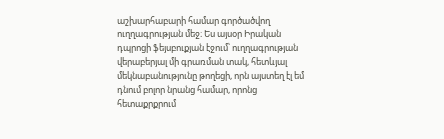աշխարհաբարի համար գործածվող ուղղագրության մեջ։ Ես այսօր Իրական դպրոցի ֆեյսբուքյան էջում՝ ուղղագրության վերաբերյալ մի գրառման տակ, հետևյալ մեկնաբանությունը թողեցի, որն այստեղ էլ եմ դնում բոլոր նրանց համար, որոնց հետաքրքրում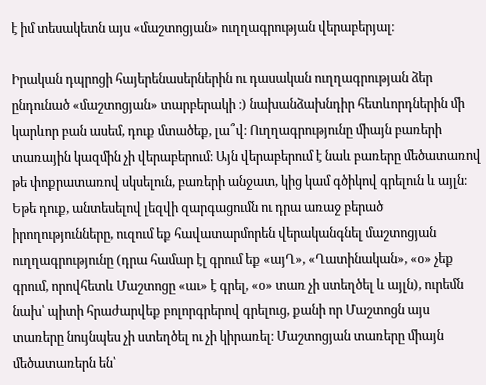է իմ տեսակետն այս «մաշտոցյան» ուղղագրության վերաբերյալ։

Իրական դպրոցի հայերենասերներին ու դասական ուղղագրության ձեր ընդունած «մաշտոցյան» տարբերակի ։) նախանձախնդիր հետևորդներին մի կարևոր բան ասեմ, դուք մտածեք, լա՞վ։ Ուղղագրությունը միայն բառերի տառային կազմին չի վերաբերում։ Այն վերաբերում է նաև բառերը մեծատառով թե փոքրատառով սկսելուն, բառերի անջատ, կից կամ գծիկով գրելուն և այլն։ Եթե դուք, անտեսելով լեզվի զարգացումն ու դրա առաջ բերած իրողությունները, ուզում եք հավատարմորեն վերականգնել մաշտոցյան ուղղագրությունը (դրա համար էլ գրում եք «այՂ», «Ղատինական», «օ» չեք գրում, որովհետև Մաշտոցը «աւ» է գրել, «օ» տառ չի ստեղծել և այլն), ուրեմն նախ՝ պիտի հրաժարվեք բոլորգրերով գրելուց, քանի որ Մաշտոցն այս տառերը նույնպես չի ստեղծել ու չի կիրառել։ Մաշտոցյան տառերը միայն մեծատառերն են՝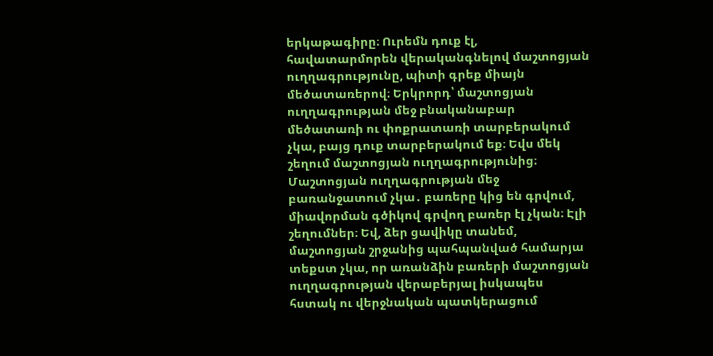երկաթագիրը։ Ուրեմն դուք էլ, հավատարմորեն վերականգնելով մաշտոցյան ուղղագրությունը, պիտի գրեք միայն մեծատառերով։ Երկրորդ՝ մաշտոցյան ուղղագրության մեջ բնականաբար մեծատառի ու փոքրատառի տարբերակում չկա, բայց դուք տարբերակում եք։ Եվս մեկ շեղում մաշտոցյան ուղղագրությունից։ Մաշտոցյան ուղղագրության մեջ բառանջատում չկա․ բառերը կից են գրվում, միավորման գծիկով գրվող բառեր էլ չկան։ Էլի շեղումներ։ Եվ, ձեր ցավիկը տանեմ, մաշտոցյան շրջանից պահպանված համարյա տեքստ չկա, որ առանձին բառերի մաշտոցյան ուղղագրության վերաբերյալ իսկապես հստակ ու վերջնական պատկերացում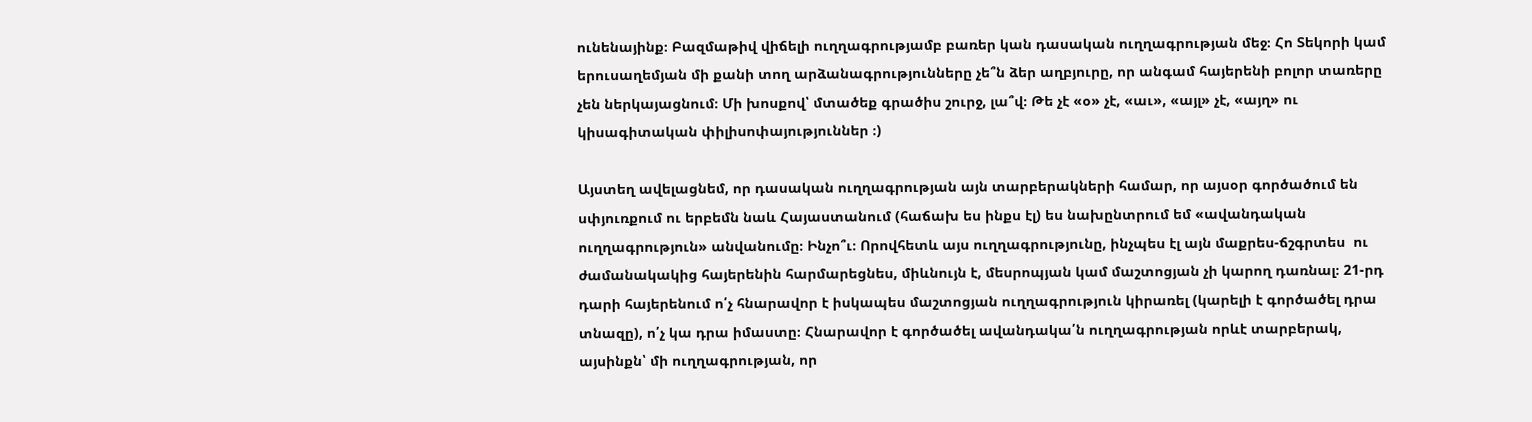ունենայինք։ Բազմաթիվ վիճելի ուղղագրությամբ բառեր կան դասական ուղղագրության մեջ։ Հո Տեկորի կամ երուսաղեմյան մի քանի տող արձանագրությունները չե՞ն ձեր աղբյուրը, որ անգամ հայերենի բոլոր տառերը չեն ներկայացնում։ Մի խոսքով՝ մտածեք գրածիս շուրջ, լա՞վ։ Թե չէ «օ» չէ, «աւ», «այլ» չէ, «այղ» ու կիսագիտական փիլիսոփայություններ ։)

Այստեղ ավելացնեմ, որ դասական ուղղագրության այն տարբերակների համար, որ այսօր գործածում են սփյուռքում ու երբեմն նաև Հայաստանում (հաճախ ես ինքս էլ) ես նախընտրում եմ «ավանդական ուղղագրություն» անվանումը։ Ինչո՞ւ։ Որովհետև այս ուղղագրությունը, ինչպես էլ այն մաքրես-ճշգրտես  ու ժամանակակից հայերենին հարմարեցնես, միևնույն է, մեսրոպյան կամ մաշտոցյան չի կարող դառնալ։ 21-րդ դարի հայերենում ո՛չ հնարավոր է իսկապես մաշտոցյան ուղղագրություն կիրառել (կարելի է գործածել դրա տնազը), ո՛չ կա դրա իմաստը։ Հնարավոր է գործածել ավանդակա՛ն ուղղագրության որևէ տարբերակ, այսինքն՝ մի ուղղագրության, որ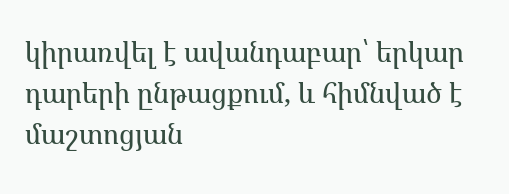կիրառվել է ավանդաբար՝ երկար դարերի ընթացքում, և հիմնված է մաշտոցյան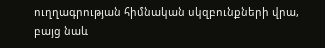ուղղագրության հիմնական սկզբունքների վրա, բայց նաև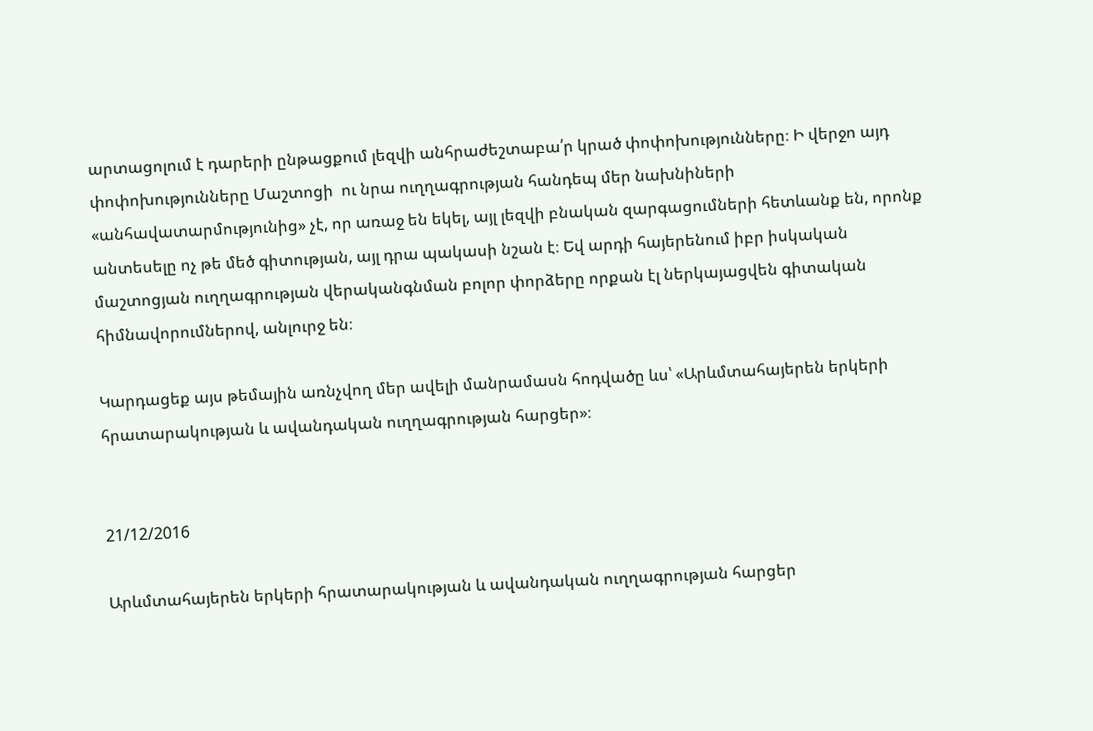արտացոլում է դարերի ընթացքում լեզվի անհրաժեշտաբա՛ր կրած փոփոխությունները։ Ի վերջո այդ փոփոխությունները Մաշտոցի  ու նրա ուղղագրության հանդեպ մեր նախնիների «անհավատարմությունից» չէ, որ առաջ են եկել, այլ լեզվի բնական զարգացումների հետևանք են, որոնք անտեսելը ոչ թե մեծ գիտության, այլ դրա պակասի նշան է։ Եվ արդի հայերենում իբր իսկական մաշտոցյան ուղղագրության վերականգնման բոլոր փորձերը որքան էլ ներկայացվեն գիտական հիմնավորումներով, անլուրջ են։

Կարդացեք այս թեմային առնչվող մեր ավելի մանրամասն հոդվածը ևս՝ «Արևմտահայերեն երկերի հրատարակության և ավանդական ուղղագրության հարցեր»։


21/12/2016

Արևմտահայերեն երկերի հրատարակության և ավանդական ուղղագրության հարցեր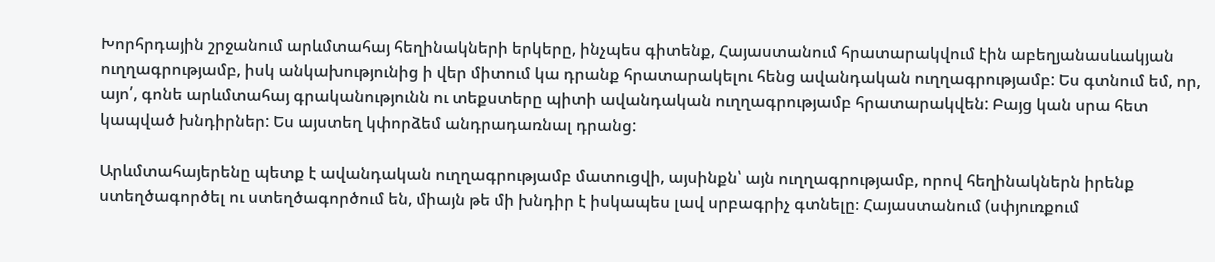Խորհրդային շրջանում արևմտահայ հեղինակների երկերը, ինչպես գիտենք, Հայաստանում հրատարակվում էին աբեղյանասևակյան ուղղագրությամբ, իսկ անկախությունից ի վեր միտում կա դրանք հրատարակելու հենց ավանդական ուղղագրությամբ: Ես գտնում եմ, որ, այո՛, գոնե արևմտահայ գրականությունն ու տեքստերը պիտի ավանդական ուղղագրությամբ հրատարակվեն: Բայց կան սրա հետ կապված խնդիրներ: Ես այստեղ կփորձեմ անդրադառնալ դրանց:

Արևմտահայերենը պետք է ավանդական ուղղագրությամբ մատուցվի, այսինքն՝ այն ուղղագրությամբ, որով հեղինակներն իրենք ստեղծագործել ու ստեղծագործում են, միայն թե մի խնդիր է իսկապես լավ սրբագրիչ գտնելը։ Հայաստանում (սփյուռքում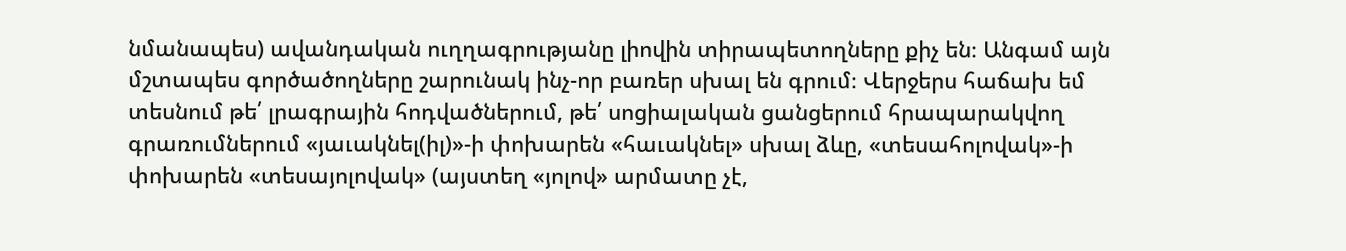նմանապես) ավանդական ուղղագրությանը լիովին տիրապետողները քիչ են։ Անգամ այն մշտապես գործածողները շարունակ ինչ-որ բառեր սխալ են գրում։ Վերջերս հաճախ եմ տեսնում թե՛ լրագրային հոդվածներում, թե՛ սոցիալական ցանցերում հրապարակվող գրառումներում «յաւակնել(իլ)»-ի փոխարեն «հաւակնել» սխալ ձևը, «տեսահոլովակ»-ի փոխարեն «տեսայոլովակ» (այստեղ «յոլով» արմատը չէ,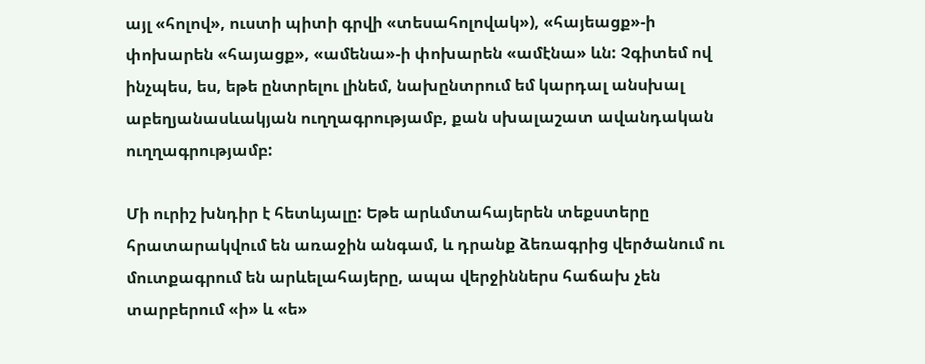այլ «հոլով», ուստի պիտի գրվի «տեսահոլովակ»), «հայեացք»-ի փոխարեն «հայացք», «ամենա»-ի փոխարեն «ամէնա» ևն: Չգիտեմ ով ինչպես, ես, եթե ընտրելու լինեմ, նախընտրում եմ կարդալ անսխալ աբեղյանասևակյան ուղղագրությամբ, քան սխալաշատ ավանդական ուղղագրությամբ:

Մի ուրիշ խնդիր է հետևյալը: Եթե արևմտահայերեն տեքստերը հրատարակվում են առաջին անգամ, և դրանք ձեռագրից վերծանում ու մուտքագրում են արևելահայերը, ապա վերջիններս հաճախ չեն տարբերում «ի» և «ե»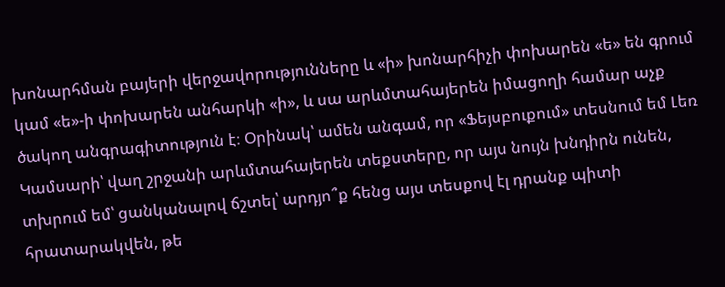խոնարհման բայերի վերջավորությունները և «ի» խոնարհիչի փոխարեն «ե» են գրում կամ «ե»-ի փոխարեն անհարկի «ի», և սա արևմտահայերեն իմացողի համար աչք ծակող անգրագիտություն է։ Օրինակ՝ ամեն անգամ, որ «Ֆեյսբուքում» տեսնում եմ Լեռ Կամսարի՝ վաղ շրջանի արևմտահայերեն տեքստերը, որ այս նույն խնդիրն ունեն, տխրում եմ՝ ցանկանալով ճշտել՝ արդյո՞ք հենց այս տեսքով էլ դրանք պիտի հրատարակվեն, թե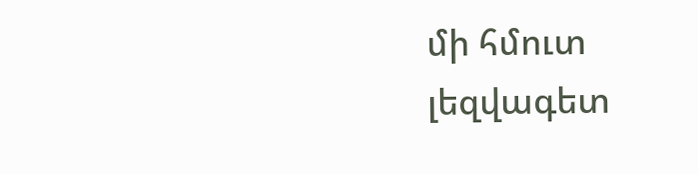մի հմուտ լեզվագետ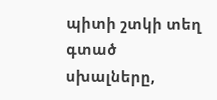պիտի շտկի տեղ գտած սխալները,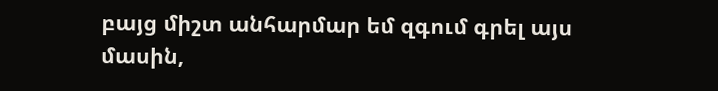բայց միշտ անհարմար եմ զգում գրել այս մասին,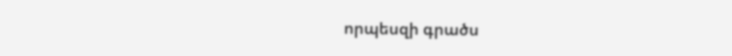որպեսզի գրածս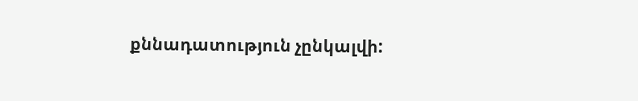քննադատություն չընկալվի: